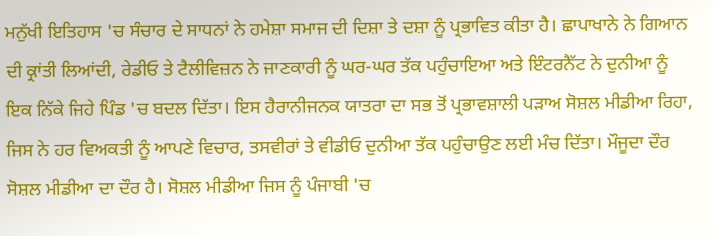ਮਨੁੱਖੀ ਇਤਿਹਾਸ 'ਚ ਸੰਚਾਰ ਦੇ ਸਾਧਨਾਂ ਨੇ ਹਮੇਸ਼ਾ ਸਮਾਜ ਦੀ ਦਿਸ਼ਾ ਤੇ ਦਸ਼ਾ ਨੂੰ ਪ੍ਰਭਾਵਿਤ ਕੀਤਾ ਹੈ। ਛਾਪਾਖਾਨੇ ਨੇ ਗਿਆਨ ਦੀ ਕ੍ਰਾਂਤੀ ਲਿਆਂਦੀ, ਰੇਡੀਓ ਤੇ ਟੈਲੀਵਿਜ਼ਨ ਨੇ ਜਾਣਕਾਰੀ ਨੂੰ ਘਰ-ਘਰ ਤੱਕ ਪਹੁੰਚਾਇਆ ਅਤੇ ਇੰਟਰਨੈੱਟ ਨੇ ਦੁਨੀਆ ਨੂੰ ਇਕ ਨਿੱਕੇ ਜਿਹੇ ਪਿੰਡ 'ਚ ਬਦਲ ਦਿੱਤਾ। ਇਸ ਹੈਰਾਨੀਜਨਕ ਯਾਤਰਾ ਦਾ ਸਭ ਤੋਂ ਪ੍ਰਭਾਵਸ਼ਾਲੀ ਪੜਾਅ ਸੋਸ਼ਲ ਮੀਡੀਆ ਰਿਹਾ, ਜਿਸ ਨੇ ਹਰ ਵਿਅਕਤੀ ਨੂੰ ਆਪਣੇ ਵਿਚਾਰ, ਤਸਵੀਰਾਂ ਤੇ ਵੀਡੀਓ ਦੁਨੀਆ ਤੱਕ ਪਹੁੰਚਾਉਣ ਲਈ ਮੰਚ ਦਿੱਤਾ। ਮੌਜੂਦਾ ਦੌਰ ਸੋਸ਼ਲ ਮੀਡੀਆ ਦਾ ਦੌਰ ਹੈ। ਸੋਸ਼ਲ ਮੀਡੀਆ ਜਿਸ ਨੂੰ ਪੰਜਾਬੀ 'ਚ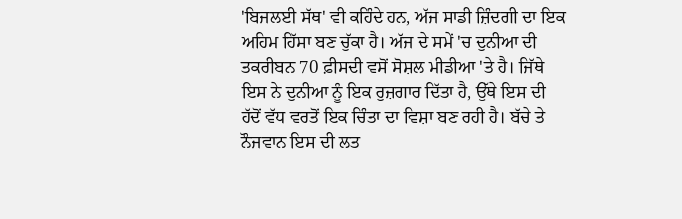'ਬਿਜਲਈ ਸੱਥ' ਵੀ ਕਹਿੰਦੇ ਹਨ, ਅੱਜ ਸਾਡੀ ਜ਼ਿੰਦਗੀ ਦਾ ਇਕ ਅਹਿਮ ਹਿੱਸਾ ਬਣ ਚੁੱਕਾ ਹੈ। ਅੱਜ ਦੇ ਸਮੇਂ 'ਚ ਦੁਨੀਆ ਦੀ ਤਕਰੀਬਨ 70 ਫ਼ੀਸਦੀ ਵਸੋਂ ਸੋਸ਼ਲ ਮੀਡੀਆ 'ਤੇ ਹੈ। ਜਿੱਥੇ ਇਸ ਨੇ ਦੁਨੀਆ ਨੂੰ ਇਕ ਰੁਜ਼ਗਾਰ ਦਿੱਤਾ ਹੈ, ਉੱਥੇ ਇਸ ਦੀ ਹੱਦੋਂ ਵੱਧ ਵਰਤੋਂ ਇਕ ਚਿੰਤਾ ਦਾ ਵਿਸ਼ਾ ਬਣ ਰਹੀ ਹੈ। ਬੱਚੇ ਤੇ ਨੌਜਵਾਨ ਇਸ ਦੀ ਲਤ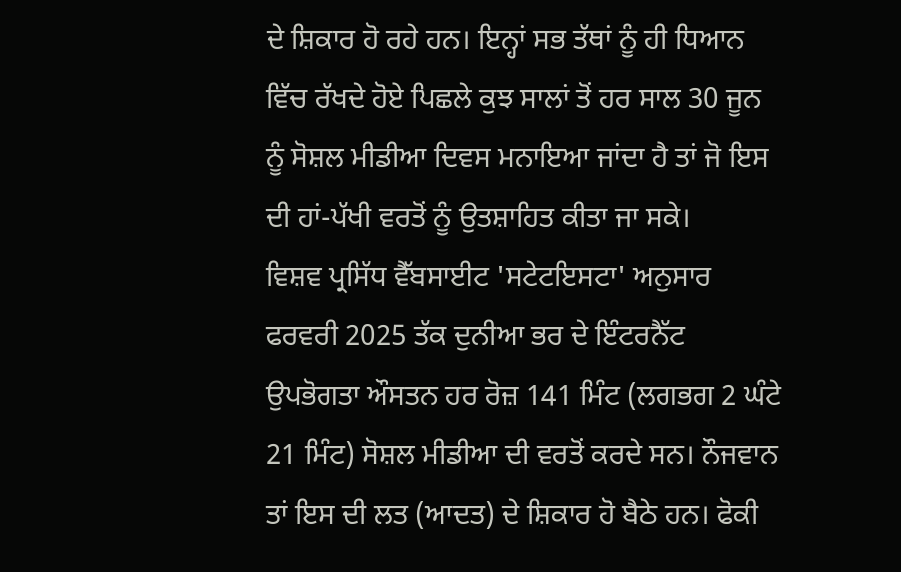ਦੇ ਸ਼ਿਕਾਰ ਹੋ ਰਹੇ ਹਨ। ਇਨ੍ਹਾਂ ਸਭ ਤੱਥਾਂ ਨੂੰ ਹੀ ਧਿਆਨ ਵਿੱਚ ਰੱਖਦੇ ਹੋਏ ਪਿਛਲੇ ਕੁਝ ਸਾਲਾਂ ਤੋਂ ਹਰ ਸਾਲ 30 ਜੂਨ ਨੂੰ ਸੋਸ਼ਲ ਮੀਡੀਆ ਦਿਵਸ ਮਨਾਇਆ ਜਾਂਦਾ ਹੈ ਤਾਂ ਜੋ ਇਸ ਦੀ ਹਾਂ-ਪੱਖੀ ਵਰਤੋਂ ਨੂੰ ਉਤਸ਼ਾਹਿਤ ਕੀਤਾ ਜਾ ਸਕੇ।
ਵਿਸ਼ਵ ਪ੍ਰਸਿੱਧ ਵੈੱਬਸਾਈਟ 'ਸਟੇਟਇਸਟਾ' ਅਨੁਸਾਰ ਫਰਵਰੀ 2025 ਤੱਕ ਦੁਨੀਆ ਭਰ ਦੇ ਇੰਟਰਨੈੱਟ ਉਪਭੋਗਤਾ ਔਸਤਨ ਹਰ ਰੋਜ਼ 141 ਮਿੰਟ (ਲਗਭਗ 2 ਘੰਟੇ 21 ਮਿੰਟ) ਸੋਸ਼ਲ ਮੀਡੀਆ ਦੀ ਵਰਤੋਂ ਕਰਦੇ ਸਨ। ਨੌਜਵਾਨ ਤਾਂ ਇਸ ਦੀ ਲਤ (ਆਦਤ) ਦੇ ਸ਼ਿਕਾਰ ਹੋ ਬੈਠੇ ਹਨ। ਫੋਕੀ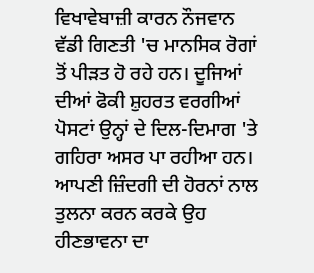ਵਿਖਾਵੇਬਾਜ਼ੀ ਕਾਰਨ ਨੌਜਵਾਨ ਵੱਡੀ ਗਿਣਤੀ 'ਚ ਮਾਨਸਿਕ ਰੋਗਾਂ ਤੋਂ ਪੀੜਤ ਹੋ ਰਹੇ ਹਨ। ਦੂਜਿਆਂ ਦੀਆਂ ਫੋਕੀ ਸ਼ੁਹਰਤ ਵਰਗੀਆਂ ਪੋਸਟਾਂ ਉਨ੍ਹਾਂ ਦੇ ਦਿਲ-ਦਿਮਾਗ 'ਤੇ ਗਹਿਰਾ ਅਸਰ ਪਾ ਰਹੀਆ ਹਨ। ਆਪਣੀ ਜ਼ਿੰਦਗੀ ਦੀ ਹੋਰਨਾਂ ਨਾਲ ਤੁਲਨਾ ਕਰਨ ਕਰਕੇ ਉਹ ਹੀਣਭਾਵਨਾ ਦਾ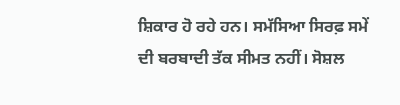ਸ਼ਿਕਾਰ ਹੋ ਰਹੇ ਹਨ। ਸਮੱਸਿਆ ਸਿਰਫ਼ ਸਮੇਂ ਦੀ ਬਰਬਾਦੀ ਤੱਕ ਸੀਮਤ ਨਹੀਂ। ਸੋਸ਼ਲ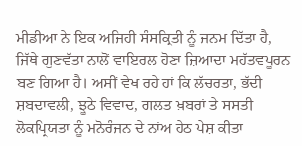ਮੀਡੀਆ ਨੇ ਇਕ ਅਜਿਹੀ ਸੰਸਕ੍ਰਿਤੀ ਨੂੰ ਜਨਮ ਦਿੱਤਾ ਹੈ, ਜਿੱਥੇ ਗੁਣਵੱਤਾ ਨਾਲੋਂ ਵਾਇਰਲ ਹੋਣਾ ਜ਼ਿਆਦਾ ਮਹੱਤਵਪੂਰਨ ਬਣ ਗਿਆ ਹੈ। ਅਸੀਂ ਵੇਖ ਰਹੇ ਹਾਂ ਕਿ ਲੱਚਰਤਾ, ਭੱਦੀ ਸ਼ਬਦਾਵਲੀ, ਝੂਠੇ ਵਿਵਾਦ, ਗਲਤ ਖ਼ਬਰਾਂ ਤੇ ਸਸਤੀ ਲੋਕਪ੍ਰਿਯਤਾ ਨੂੰ ਮਨੋਰੰਜਨ ਦੇ ਨਾਂਅ ਹੇਠ ਪੇਸ਼ ਕੀਤਾ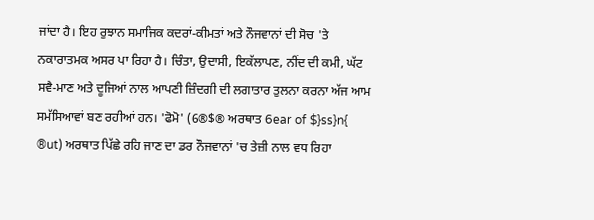ਜਾਂਦਾ ਹੈ। ਇਹ ਰੁਝਾਨ ਸਮਾਜਿਕ ਕਦਰਾਂ-ਕੀਮਤਾਂ ਅਤੇ ਨੌਜਵਾਨਾਂ ਦੀ ਸੋਚ 'ਤੇ ਨਕਾਰਾਤਮਕ ਅਸਰ ਪਾ ਰਿਹਾ ਹੈ। ਚਿੰਤਾ, ਉਦਾਸੀ, ਇਕੱਲਾਪਣ, ਨੀਂਦ ਦੀ ਕਮੀ, ਘੱਟ ਸਵੈ-ਮਾਣ ਅਤੇ ਦੂਜਿਆਂ ਨਾਲ ਆਪਣੀ ਜ਼ਿੰਦਗੀ ਦੀ ਲਗਾਤਾਰ ਤੁਲਨਾ ਕਰਨਾ ਅੱਜ ਆਮ ਸਮੱਸਿਆਵਾਂ ਬਣ ਰਹੀਆਂ ਹਨ। 'ਫੋਮੋ' (6®$® ਅਰਥਾਤ 6ear of $}ss}n{ ®ut) ਅਰਥਾਤ ਪਿੱਛੇ ਰਹਿ ਜਾਣ ਦਾ ਡਰ ਨੌਜਵਾਨਾਂ 'ਚ ਤੇਜ਼ੀ ਨਾਲ ਵਧ ਰਿਹਾ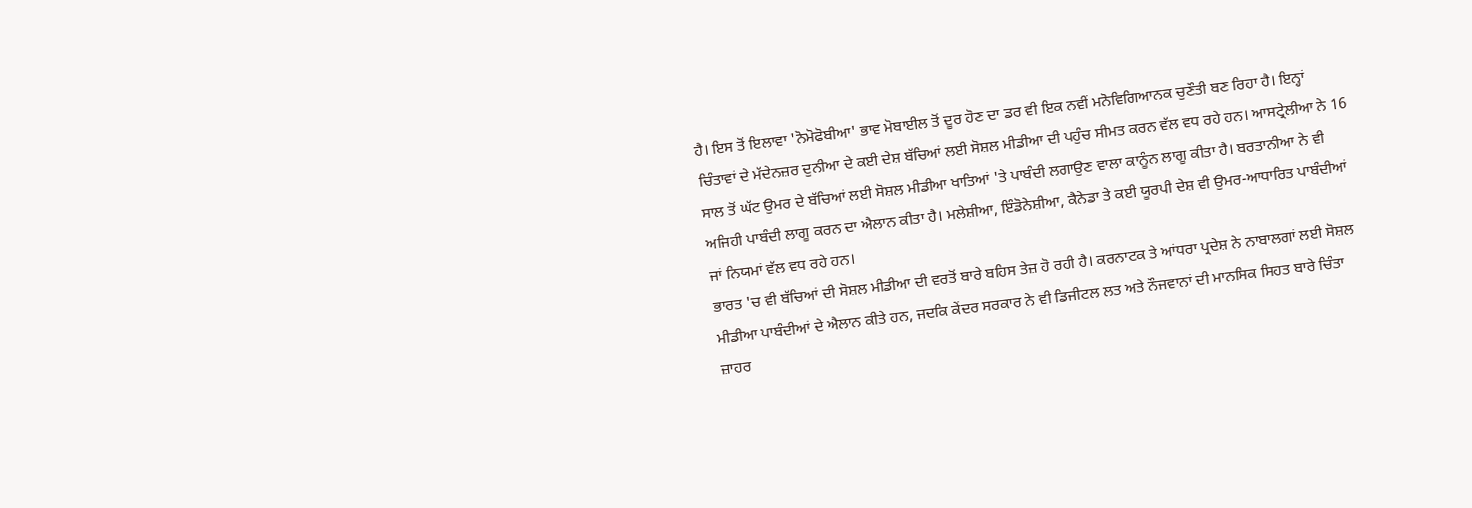ਹੈ। ਇਸ ਤੋਂ ਇਲਾਵਾ 'ਨੋਮੋਫੋਬੀਆ' ਭਾਵ ਮੋਬਾਈਲ ਤੋਂ ਦੂਰ ਹੋਣ ਦਾ ਡਰ ਵੀ ਇਕ ਨਵੀਂ ਮਨੋਵਿਗਿਆਨਕ ਚੁਣੌਤੀ ਬਣ ਰਿਹਾ ਹੈ। ਇਨ੍ਹਾਂ ਚਿੰਤਾਵਾਂ ਦੇ ਮੱਦੇਨਜ਼ਰ ਦੁਨੀਆ ਦੇ ਕਈ ਦੇਸ਼ ਬੱਚਿਆਂ ਲਈ ਸੋਸ਼ਲ ਮੀਡੀਆ ਦੀ ਪਹੁੰਚ ਸੀਮਤ ਕਰਨ ਵੱਲ ਵਧ ਰਹੇ ਹਨ। ਆਸਟ੍ਰੇਲੀਆ ਨੇ 16 ਸਾਲ ਤੋਂ ਘੱਟ ਉਮਰ ਦੇ ਬੱਚਿਆਂ ਲਈ ਸੋਸ਼ਲ ਮੀਡੀਆ ਖਾਤਿਆਂ 'ਤੇ ਪਾਬੰਦੀ ਲਗਾਉਣ ਵਾਲਾ ਕਾਨੂੰਨ ਲਾਗੂ ਕੀਤਾ ਹੈ। ਬਰਤਾਨੀਆ ਨੇ ਵੀ ਅਜਿਹੀ ਪਾਬੰਦੀ ਲਾਗੂ ਕਰਨ ਦਾ ਐਲਾਨ ਕੀਤਾ ਹੈ। ਮਲੇਸ਼ੀਆ, ਇੰਡੋਨੇਸ਼ੀਆ, ਕੈਨੇਡਾ ਤੇ ਕਈ ਯੂਰਪੀ ਦੇਸ਼ ਵੀ ਉਮਰ-ਆਧਾਰਿਤ ਪਾਬੰਦੀਆਂ ਜਾਂ ਨਿਯਮਾਂ ਵੱਲ ਵਧ ਰਹੇ ਹਨ।
ਭਾਰਤ 'ਚ ਵੀ ਬੱਚਿਆਂ ਦੀ ਸੋਸ਼ਲ ਮੀਡੀਆ ਦੀ ਵਰਤੋਂ ਬਾਰੇ ਬਹਿਸ ਤੇਜ਼ ਹੋ ਰਹੀ ਹੈ। ਕਰਨਾਟਕ ਤੇ ਆਂਧਰਾ ਪ੍ਰਦੇਸ਼ ਨੇ ਨਾਬਾਲਗਾਂ ਲਈ ਸੋਸ਼ਲ ਮੀਡੀਆ ਪਾਬੰਦੀਆਂ ਦੇ ਐਲਾਨ ਕੀਤੇ ਹਨ, ਜਦਕਿ ਕੇਂਦਰ ਸਰਕਾਰ ਨੇ ਵੀ ਡਿਜੀਟਲ ਲਤ ਅਤੇ ਨੌਜਵਾਨਾਂ ਦੀ ਮਾਨਸਿਕ ਸਿਹਤ ਬਾਰੇ ਚਿੰਤਾ ਜ਼ਾਹਰ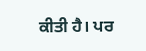ਕੀਤੀ ਹੈ। ਪਰ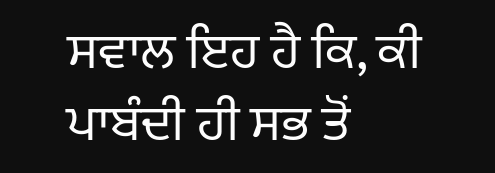ਸਵਾਲ ਇਹ ਹੈ ਕਿ, ਕੀ ਪਾਬੰਦੀ ਹੀ ਸਭ ਤੋਂ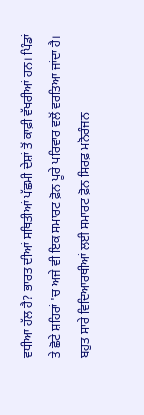ਵਧੀਆ ਹੱਲ ਹੈ? ਭਾਰਤ ਦੀਆਂ ਸਥਿਤੀਆਂ ਪੱਛਮੀ ਦੇਸ਼ਾਂ ਤੋਂ ਕਾਫ਼ੀ ਵੱਖਰੀਆਂ ਹਨ। ਪਿੰਡਾਂ ਤੇ ਛੋਟੇ ਸ਼ਹਿਰਾਂ 'ਚ ਅਜੇ ਵੀ ਇਕ ਸਮਾਰਟ ਫ਼ੋਨ ਪੂਰੇ ਪਰਿਵਾਰ ਵਲੋਂ ਵਰਤਿਆ ਜਾਂਦਾ ਹੈ। ਬਹੁਤ ਸਾਰੇ ਵਿਦਿਆਰਥੀਆਂ ਲਈ ਸਮਾਰਟ ਫ਼ੋਨ ਸਿਰਫ਼ ਮਨੋਰੰਜਨ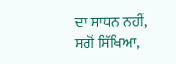ਦਾ ਸਾਧਨ ਨਹੀਂ, ਸਗੋਂ ਸਿੱਖਿਆ,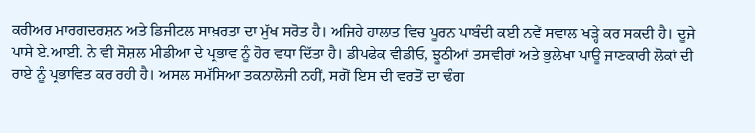ਕਰੀਅਰ ਮਾਰਗਦਰਸ਼ਨ ਅਤੇ ਡਿਜੀਟਲ ਸਾਖ਼ਰਤਾ ਦਾ ਮੁੱਖ ਸਰੋਤ ਹੈ। ਅਜਿਹੇ ਹਾਲਾਤ ਵਿਚ ਪੂਰਨ ਪਾਬੰਦੀ ਕਈ ਨਵੇਂ ਸਵਾਲ ਖੜ੍ਹੇ ਕਰ ਸਕਦੀ ਹੈ। ਦੂਜੇ ਪਾਸੇ ਏ.ਆਈ. ਨੇ ਵੀ ਸੋਸ਼ਲ ਮੀਡੀਆ ਦੇ ਪ੍ਰਭਾਵ ਨੂੰ ਹੋਰ ਵਧਾ ਦਿੱਤਾ ਹੈ। ਡੀਪਫੇਕ ਵੀਡੀਓ, ਝੂਠੀਆਂ ਤਸਵੀਰਾਂ ਅਤੇ ਭੁਲੇਖਾ ਪਾਊ ਜਾਣਕਾਰੀ ਲੋਕਾਂ ਦੀ ਰਾਏ ਨੂੰ ਪ੍ਰਭਾਵਿਤ ਕਰ ਰਹੀ ਹੈ। ਅਸਲ ਸਮੱਸਿਆ ਤਕਨਾਲੋਜੀ ਨਹੀਂ, ਸਗੋਂ ਇਸ ਦੀ ਵਰਤੋਂ ਦਾ ਢੰਗ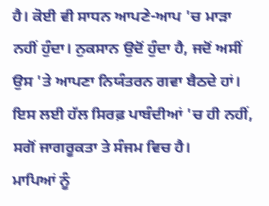ਹੈ। ਕੋਈ ਵੀ ਸਾਧਨ ਆਪਣੇ-ਆਪ 'ਚ ਮਾੜਾ ਨਹੀਂ ਹੁੰਦਾ। ਨੁਕਸਾਨ ਉਦੋਂ ਹੁੰਦਾ ਹੈ, ਜਦੋਂ ਅਸੀਂ ਉਸ 'ਤੇ ਆਪਣਾ ਨਿਯੰਤਰਨ ਗਵਾ ਬੈਠਦੇ ਹਾਂ। ਇਸ ਲਈ ਹੱਲ ਸਿਰਫ਼ ਪਾਬੰਦੀਆਂ 'ਚ ਹੀ ਨਹੀਂ, ਸਗੋਂ ਜਾਗਰੂਕਤਾ ਤੇ ਸੰਜਮ ਵਿਚ ਹੈ।
ਮਾਪਿਆਂ ਨੂੰ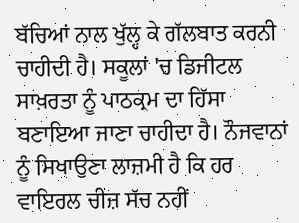ਬੱਚਿਆਂ ਨਾਲ ਖੁੱਲ੍ਹ ਕੇ ਗੱਲਬਾਤ ਕਰਨੀ ਚਾਹੀਦੀ ਹੈ। ਸਕੂਲਾਂ 'ਚ ਡਿਜੀਟਲ ਸਾਖ਼ਰਤਾ ਨੂੰ ਪਾਠਕ੍ਰਮ ਦਾ ਹਿੱਸਾ ਬਣਾਇਆ ਜਾਣਾ ਚਾਹੀਦਾ ਹੈ। ਨੌਜਵਾਨਾਂ ਨੂੰ ਸਿਖਾਉਣਾ ਲਾਜ਼ਮੀ ਹੈ ਕਿ ਹਰ ਵਾਇਰਲ ਚੀਜ਼ ਸੱਚ ਨਹੀਂ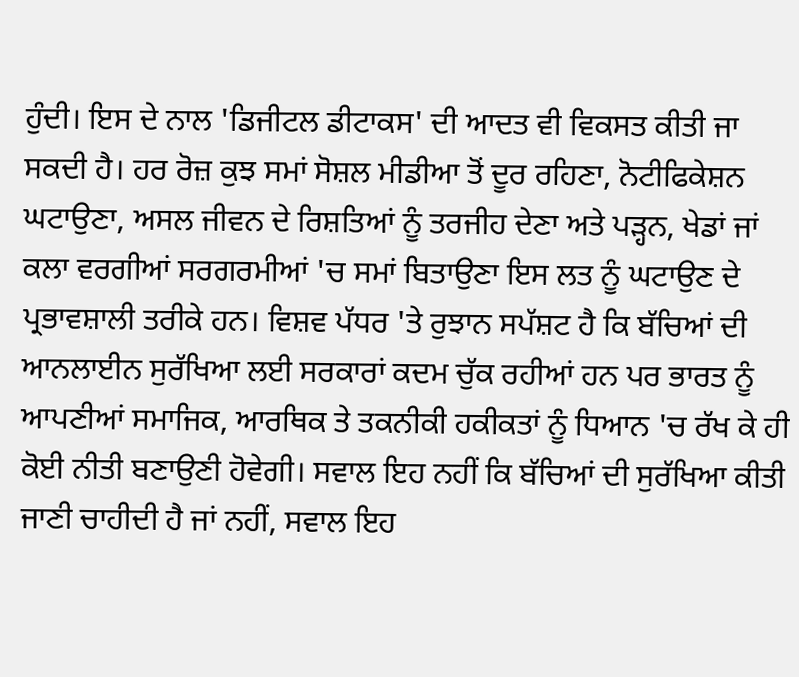ਹੁੰਦੀ। ਇਸ ਦੇ ਨਾਲ 'ਡਿਜੀਟਲ ਡੀਟਾਕਸ' ਦੀ ਆਦਤ ਵੀ ਵਿਕਸਤ ਕੀਤੀ ਜਾ ਸਕਦੀ ਹੈ। ਹਰ ਰੋਜ਼ ਕੁਝ ਸਮਾਂ ਸੋਸ਼ਲ ਮੀਡੀਆ ਤੋਂ ਦੂਰ ਰਹਿਣਾ, ਨੋਟੀਫਿਕੇਸ਼ਨ ਘਟਾਉਣਾ, ਅਸਲ ਜੀਵਨ ਦੇ ਰਿਸ਼ਤਿਆਂ ਨੂੰ ਤਰਜੀਹ ਦੇਣਾ ਅਤੇ ਪੜ੍ਹਨ, ਖੇਡਾਂ ਜਾਂ ਕਲਾ ਵਰਗੀਆਂ ਸਰਗਰਮੀਆਂ 'ਚ ਸਮਾਂ ਬਿਤਾਉਣਾ ਇਸ ਲਤ ਨੂੰ ਘਟਾਉਣ ਦੇ ਪ੍ਰਭਾਵਸ਼ਾਲੀ ਤਰੀਕੇ ਹਨ। ਵਿਸ਼ਵ ਪੱਧਰ 'ਤੇ ਰੁਝਾਨ ਸਪੱਸ਼ਟ ਹੈ ਕਿ ਬੱਚਿਆਂ ਦੀ ਆਨਲਾਈਨ ਸੁਰੱਖਿਆ ਲਈ ਸਰਕਾਰਾਂ ਕਦਮ ਚੁੱਕ ਰਹੀਆਂ ਹਨ ਪਰ ਭਾਰਤ ਨੂੰ ਆਪਣੀਆਂ ਸਮਾਜਿਕ, ਆਰਥਿਕ ਤੇ ਤਕਨੀਕੀ ਹਕੀਕਤਾਂ ਨੂੰ ਧਿਆਨ 'ਚ ਰੱਖ ਕੇ ਹੀ ਕੋਈ ਨੀਤੀ ਬਣਾਉਣੀ ਹੋਵੇਗੀ। ਸਵਾਲ ਇਹ ਨਹੀਂ ਕਿ ਬੱਚਿਆਂ ਦੀ ਸੁਰੱਖਿਆ ਕੀਤੀ ਜਾਣੀ ਚਾਹੀਦੀ ਹੈ ਜਾਂ ਨਹੀਂ, ਸਵਾਲ ਇਹ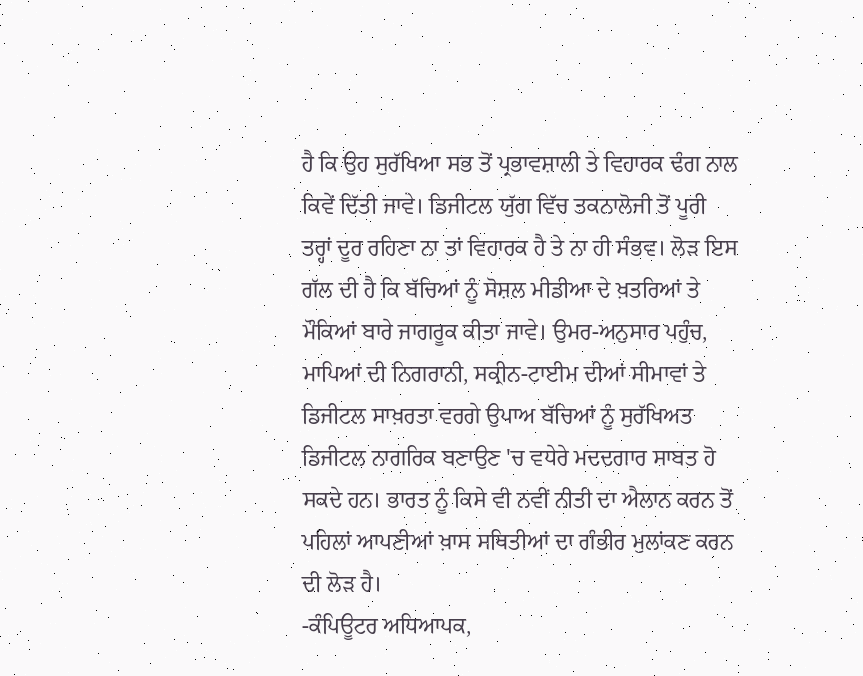ਹੈ ਕਿ ਉਹ ਸੁਰੱਖਿਆ ਸਭ ਤੋਂ ਪ੍ਰਭਾਵਸ਼ਾਲੀ ਤੇ ਵਿਹਾਰਕ ਢੰਗ ਨਾਲ ਕਿਵੇਂ ਦਿੱਤੀ ਜਾਵੇ। ਡਿਜੀਟਲ ਯੁੱਗ ਵਿੱਚ ਤਕਨਾਲੋਜੀ ਤੋਂ ਪੂਰੀ ਤਰ੍ਹਾਂ ਦੂਰ ਰਹਿਣਾ ਨਾ ਤਾਂ ਵਿਹਾਰਕ ਹੈ ਤੇ ਨਾ ਹੀ ਸੰਭਵ। ਲੋੜ ਇਸ ਗੱਲ ਦੀ ਹੈ ਕਿ ਬੱਚਿਆਂ ਨੂੰ ਸੋਸ਼ਲ ਮੀਡੀਆ ਦੇ ਖ਼ਤਰਿਆਂ ਤੇ ਮੌਕਿਆਂ ਬਾਰੇ ਜਾਗਰੂਕ ਕੀਤਾ ਜਾਵੇ। ਉਮਰ-ਅਨੁਸਾਰ ਪਹੁੰਚ, ਮਾਪਿਆਂ ਦੀ ਨਿਗਰਾਨੀ, ਸਕ੍ਰੀਨ-ਟਾਈਮ ਦੀਆਂ ਸੀਮਾਵਾਂ ਤੇ ਡਿਜੀਟਲ ਸਾਖ਼ਰਤਾ ਵਰਗੇ ਉਪਾਅ ਬੱਚਿਆਂ ਨੂੰ ਸੁਰੱਖਿਅਤ ਡਿਜੀਟਲ ਨਾਗਰਿਕ ਬਣਾਉਣ 'ਚ ਵਧੇਰੇ ਮਦਦਗਾਰ ਸਾਬਤ ਹੋ ਸਕਦੇ ਹਨ। ਭਾਰਤ ਨੂੰ ਕਿਸੇ ਵੀ ਨਵੀਂ ਨੀਤੀ ਦਾ ਐਲਾਨ ਕਰਨ ਤੋਂ ਪਹਿਲਾਂ ਆਪਣੀਆਂ ਖ਼ਾਸ ਸਥਿਤੀਆਂ ਦਾ ਗੰਭੀਰ ਮੁਲਾਂਕਣ ਕਰਨ ਦੀ ਲੋੜ ਹੈ।
-ਕੰਪਿਊਟਰ ਅਧਿਆਪਕ,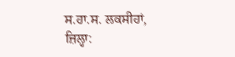ਸ.ਹਾ.ਸ. ਲਕਸੀਹਾਂ,
ਜ਼ਿਲ੍ਹਾ: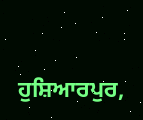ਹੁਸ਼ਿਆਰਪੁਰ,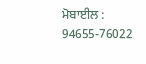ਮੋਬਾਈਲ : 94655-76022